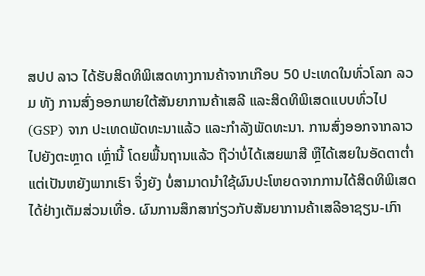ສປປ ລາວ ໄດ້ຮັບສິດທິພິເສດທາງການຄ້າຈາກເກືອບ 50 ປະເທດໃນທົ່ວໂລກ ລວມ ທັງ ການສົ່ງອອກພາຍໃຕ້ສັນຍາການຄ້າເສລີ ແລະສິດທິພິເສດແບບທົ່ວໄປ (GSP) ຈາກ ປະເທດພັດທະນາແລ້ວ ແລະກຳລັງພັດທະນາ. ການສົ່ງອອກຈາກລາວໄປຍັງຕະຫຼາດ ເຫຼົ່ານີ້ ໂດຍພື້ນຖານແລ້ວ ຖືວ່າບໍ່ໄດ້ເສຍພາສີ ຫຼືໄດ້ເສຍໃນອັດຕາຕໍ່າ ແຕ່ເປັນຫຍັງພາກເຮົາ ຈຶ່ງຍັງ ບໍ່ສາມາດນຳໃຊ້ຜົນປະໂຫຍດຈາກການໄດ້ສິດທິພິເສດໄດ້ຢ່າງເຕັມສ່ວນເທື່ອ. ຜົນການສຶກສາກ່ຽວກັບສັນຍາການຄ້າເສລີອາຊຽນ-ເກົາ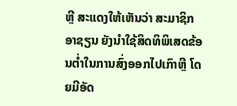ຫຼີ ສະແດງໃຫ້ເຫັນວ່າ ສະມາຊິກອາຊຽນ ຍັງນຳໃຊ້ສິດທິພິເສດຂ້ອນຕໍ່າໃນການສົ່ງອອກໄປເກົາຫຼີ ໂດຍມີອັດ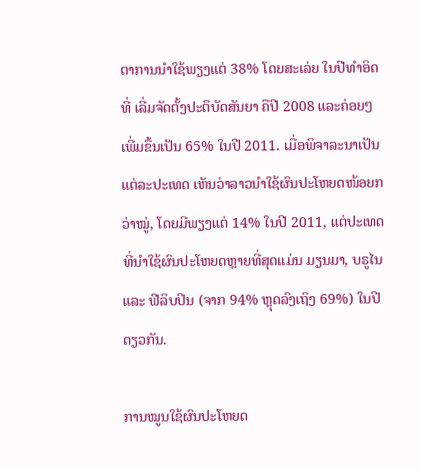ຕາການນໍາໃຊ້ພຽງແຕ່ 38% ໂດຍສະເລ່ຍ ໃນປີທຳອິດທີ່ ເລີ່ມຈັດຕັ້ງປະຕິບັດສັນຍາ ຄືປີ 2008 ແລະຄ່ອຍໆເພີ່ມຂື້ນເປັນ 65% ໃນປີ 2011. ເມື່ອພິຈາລະນາເປັນແຕ່ລະປະເທດ ເຫັນວ່າລາວນຳໃຊ້ຜົນປະໂຫຍດໜ້ອຍກວ່າໝູ່, ໂດຍມີພຽງແຕ່ 14% ໃນປີ 2011, ແຕ່ປະເທດທີ່ນຳໃຊ້ຜົນປະໂຫຍດຫຼາຍທີ່ສຸດແມ່ນ ມຽນມາ, ບຣູໄນ ແລະ ຟີລິບປິນ (ຈາກ 94% ຫຼຸດລົງເຖິງ 69%) ໃນປີດຽວກັນ.

ການໝູນໃຊ້ຜົນປະໂຫຍດ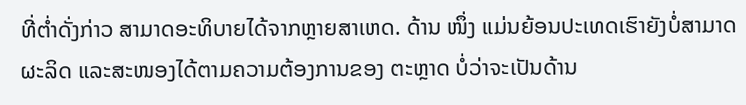ທີ່ຕໍ່າດັ່ງກ່າວ ສາມາດອະທິບາຍໄດ້ຈາກຫຼາຍສາເຫດ. ດ້ານ ໜຶ່ງ ແມ່ນຍ້ອນປະເທດເຮົາຍັງບໍ່ສາມາດຜະລິດ ແລະສະໜອງໄດ້ຕາມຄວາມຕ້ອງການຂອງ ຕະຫຼາດ ບໍ່ວ່າຈະເປັນດ້ານ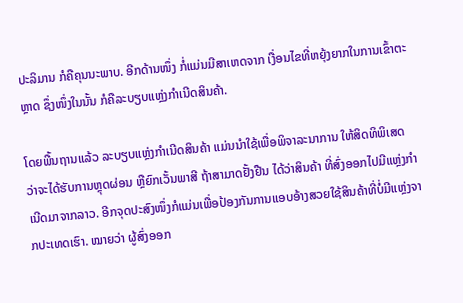ປະລິມານ ກໍຄືຄຸນນະພາບ. ອີກດ້ານໜຶ່ງ ກໍ່ແມ່ນມີສາເຫດຈາກ ເງື່ອນໄຂທີ່ຫຍຸ້ງຍາກໃນການເຂົ້າຕະຫຼາດ ຊຶ່ງໜຶ່ງໃນນັ້ນ ກໍຄືລະບຽບແຫຼ່ງກຳເນີດສິນຄ້າ.

ໂດຍພື້ນຖານແລ້ວ ລະບຽບແຫຼ່ງກຳເນີດສິນຄ້າ ແມ່ນນຳໃຊ້ເພື່ອພິຈາລະນາການ ໃຫ້ສິດທິພິເສດ ວ່າຈະໄດ້ຮັບການຫຼຸດຜ່ອນ ຫຼືຍົກເວັ້ນພາສີ ຖ້າສາມາດຢັ້ງຢືນ ໄດ້ວ່າສິນຄ້າ ທີ່ສົ່ງອອກໄປມີແຫຼ່ງກຳເນີດມາຈາກລາວ. ອີກຈຸດປະສົງໜຶ່ງກໍແມ່ນເພື່ອປ້ອງກັນການແອບອ້າງສວຍໃຊ້ສິນຄ້າທີ່ບໍ່ມີແຫຼ່ງຈາກປະເທດເຮົາ. ໝາຍວ່າ ຜູ້ສົ່ງອອກ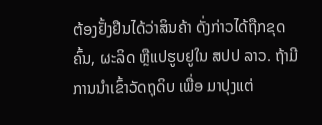ຕ້ອງຢັ້ງຢືນໄດ້ວ່າສິນຄ້າ ດັ່ງກ່າວໄດ້ຖືກຂຸດຄົ້ນ, ຜະລິດ ຫຼືແປຮູບຢູໃນ ສປປ ລາວ. ຖ້າມີການນຳເຂົ້າວັດຖຸດິບ ເພື່ອ ມາປຸງແຕ່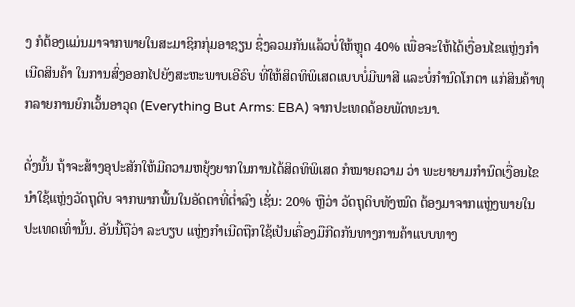ງ ກໍຕ້ອງແມ່ນມາຈາກພາຍໃນສະມາຊິກກຸ່ມອາຊຽນ ຊຶ່ງລວມກັນແລ້ວບໍ່ໃຫ້ຫຼຸດ 40% ເພື່ອຈະໃຫ້ໄດ້ເງື່ອນໄຂແຫຼ່ງກໍາເນີດສິນຄ້າ ໃນການສົ່ງອອກໄປຍັງສະຫະພາບເອີຣົບ ທີ່ໃຫ້ສິດທິພິເສດແບບບໍ່ມີພາສີ ແລະບໍ່ກຳນົດໂກຕາ ແກ່ສິນຄ້າທຸກລາຍການຍົກເວັ້ນອາວຸດ (Everything But Arms: EBA) ຈາກປະເທດດ້ອຍພັດທະນາ.

ດັ່ງນັ້ນ ຖ້າຈະສ້າງອຸປະສັກໃຫ້ມີຄວາມຫຍຸ້ງຍາກໃນການໄດ້ສິດທິພິເສດ ກໍໝາຍຄວາມ ວ່າ ພະຍາຍາມກຳນົດເງື່ອນໄຂນຳໃຊ້ແຫຼ່ງວັດຖຸດິບ ຈາກພາກພື້ນໃນອັດຕາທີ່ຕໍ່າລົງ ເຊັ່ນ: 20% ຫຼືວ່າ ວັດຖຸດິບທັງໝົດ ຕ້ອງມາຈາກແຫຼ່ງພາຍໃນປະເທດເທົ່ານັ້ນ. ອັນນີ້ຖືວ່າ ລະບຽບ ແຫຼ່ງກຳເນີດຖືກໃຊ້ເປັນເຄື່ອງມືກີດກັນທາງການຄ້າແບບທາງ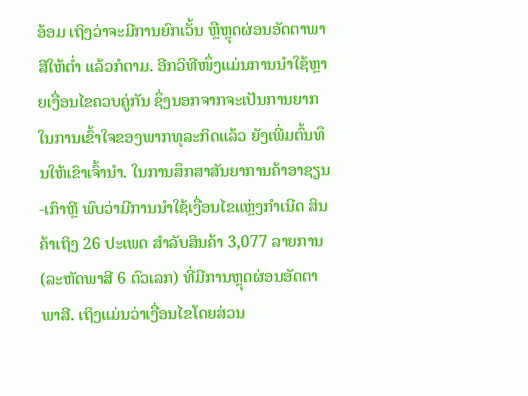ອ້ອມ ເຖິງວ່າຈະມີການຍົກເວັ້ນ ຫຼືຫຼຸດຜ່ອນອັດຕາພາສີໃຫ້ຕໍ່າ ແລ້ວກໍຕາມ. ອີກວິທີໜຶ່ງແມ່ນການນຳໃຊ້ຫຼາຍເງື່ອນໄຂຄວບຄູ່ກັນ ຊຶ່ງນອກຈາກຈະເປັນການຍາກໃນການເຂົ້າໃຈຂອງພາກທຸລະກິດແລ້ວ ຍັງເພີ່ມຕົ້ນທຶນໃຫ້ເຂົາເຈົ້ານໍາ. ໃນການສຶກສາສັນຍາການຄ້າອາຊຽນ-ເກົາຫຼີ ພົບວ່າມີການນຳໃຊ້ເງື່ອນໄຂແຫຼ່ງກຳເນີດ ສິນຄ້າເຖິງ 26 ປະເພດ ສຳລັບສິນຄ້າ 3,077 ລາຍການ (ລະຫັດພາສີ 6 ຕົວເລກ) ທີ່ມີການຫຼຸດຜ່ອນອັດຕາພາສີ. ເຖິງແມ່ນວ່າເງື່ອນໄຂໂດຍສ່ວນ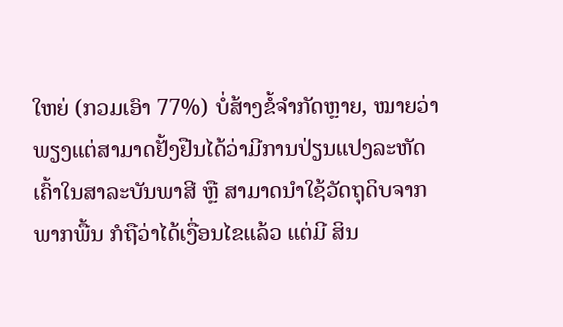ໃຫຍ່ (ກວມເອົາ 77%) ບໍ່ສ້າງຂໍ້ຈຳກັດຫຼາຍ, ໝາຍວ່າ ພຽງແຕ່ສາມາດຢັ້ງຢືນໄດ້ວ່າມີການປ່ຽນແປງລະຫັດເຄົ້າໃນສາລະບັນພາສີ ຫຼື ສາມາດນຳໃຊ້ວັດຖຸດິບຈາກພາກພື້ນ ກໍຖືວ່າໄດ້ເງື່ອນໄຂແລ້ວ ແຕ່ມີ ສິນ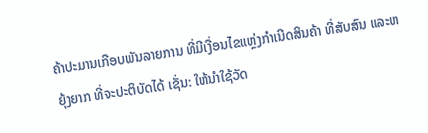ຄ້າປະມານເກືອບພັນລາຍການ ທີ່ມີເງື່ອນໄຂແຫຼ່ງກຳເນີດສິນຄ້າ ທີ່ສັບສົນ ແລະຫຍຸ້ງຍາກ ທີ່ຈະປະຕິບັດໄດ້ ເຊັ່ນ: ໃຫ້ນຳໃຊ້ວັດ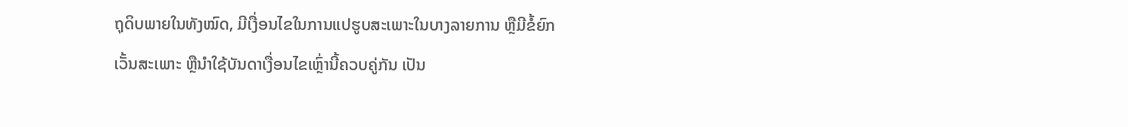ຖຸດິບພາຍໃນທັງໝົດ, ມີເງື່ອນໄຂໃນການແປຮູບສະເພາະໃນບາງລາຍການ ຫຼືມີຂໍ້ຍົກເວັ້ນສະເພາະ ຫຼືນຳໃຊ້ບັນດາເງື່ອນໄຂເຫຼົ່ານີ້ຄວບຄູ່ກັນ ເປັນ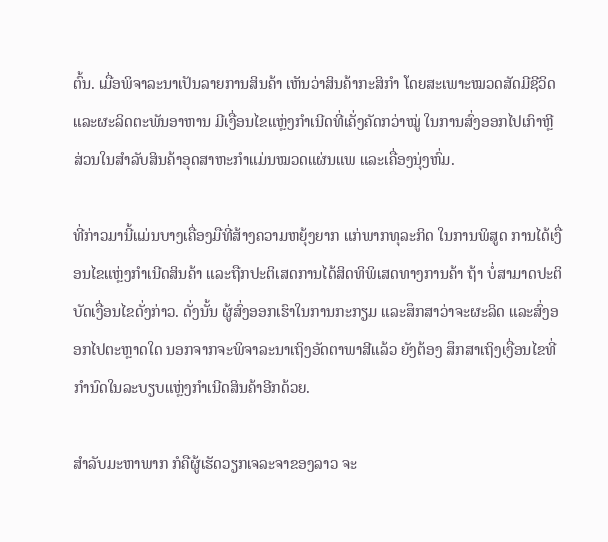ຕົ້ນ. ເມື່ອພິຈາລະນາເປັນລາຍການສິນຄ້າ ເຫັນວ່າສິນຄ້າກະສິກຳ ໂດຍສະເພາະໝວດສັດມີຊີວິດ ແລະຜະລິດຕະພັນອາຫານ ມີເງື່ອນໄຂແຫຼ່ງກຳເນີດທີ່ເຄັ່ງຄັດກວ່າໝູ່ ໃນການສົ່ງອອກໄປເກົາຫຼີ ສ່ວນໃນສໍາລັບສິນຄ້າອຸດສາຫະກຳແມ່ນໝວດແຜ່ນແພ ແລະເຄື່ອງນຸ່ງຫົ່ມ.

ທີ່ກ່າວມານີ້ແມ່ນບາງເຄື່ອງມືທີ່ສ້າງຄວາມຫຍຸ້ງຍາກ ແກ່ພາກທຸລະກິດ ໃນການພິສູດ ການໄດ້ເງື່ອນໄຂແຫຼ່ງກຳເນີດສິນຄ້າ ແລະຖືກປະຕິເສດການໄດ້ສິດທິພິເສດທາງການຄ້າ ຖ້າ ບໍ່ສາມາດປະຕິບັດເງື່ອນໄຂດັ່ງກ່າວ. ດັ່ງນັ້ນ ຜູ້ສົ່ງອອກເຮົາໃນການກະກຽມ ແລະສຶກສາວ່າຈະຜະລິດ ແລະສົ່ງອອກໄປຕະຫຼາດໃດ ນອກຈາກຈະພິຈາລະນາເຖິງອັດຕາພາສີແລ້ວ ຍັງຕ້ອງ ສຶກສາເຖິງເງື່ອນໄຂທີ່ກຳນົດໃນລະບຽບແຫຼ່ງກຳເນີດສິນຄ້າອີກດ້ວຍ.

ສຳລັບມະຫາພາກ ກໍຄືຜູ້ເຮັດວຽກເຈລະຈາຂອງລາວ ຈະ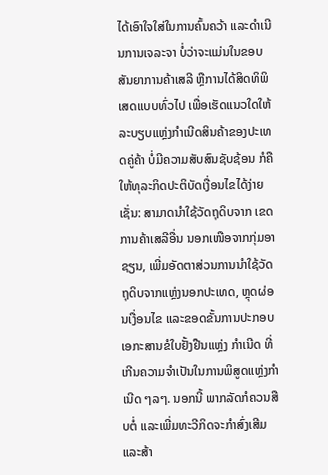ໄດ້ເອົາໃຈໃສ່ໃນການຄົ້ນຄວ້າ ແລະດຳເນີນການເຈລະຈາ ບໍ່ວ່າຈະແມ່ນໃນຂອບສັນຍາການຄ້າເສລີ ຫຼືການໄດ້ສິດທິພິເສດແບບທົ່ວໄປ ເພື່ອເຮັດແນວໃດໃຫ້ລະບຽບແຫຼ່ງກຳເນີດສິນຄ້າຂອງປະເທດຄູ່ຄ້າ ບໍ່ມີຄວາມສັບສົນຊັບຊ້ອນ ກໍຄືໃຫ້ທຸລະກິດປະຕິບັດເງື່ອນໄຂໄດ້ງ່າຍ ເຊັ່ນ: ສາມາດນຳໃຊ້ວັດຖຸດິບຈາກ ເຂດການຄ້າເສລີອື່ນ ນອກເໜືອຈາກກຸ່ມອາຊຽນ, ເພີ່ມອັດຕາສ່ວນການນຳໃຊ້ວັດຖຸດິບຈາກແຫຼ່ງນອກປະເທດ, ຫຼຸດຜ່ອນເງື່ອນໄຂ ແລະຂອດຂັ້ນການປະກອບເອກະສານຂໍໃບຢັ້ງຢືນແຫຼ່ງ ກຳເນີດ ທີ່ເກີນຄວາມຈຳເປັນໃນການພິສູດແຫຼ່ງກຳເນີດ ໆລໆ. ນອກນີ້ ພາກລັດກໍຄວນສືບຕໍ່ ແລະເພີ່ມທະວີກິດຈະກຳສົ່ງເສີມ ແລະສ້າ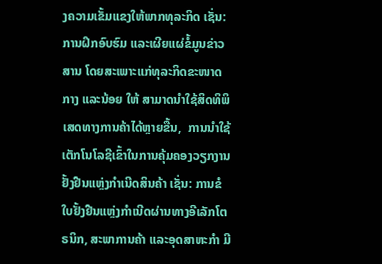ງຄວາມເຂັ້ມແຂງໃຫ້ພາກທຸລະກິດ ເຊັ່ນ: ການຝຶກອົບຮົມ ແລະເຜີຍແຜ່ຂໍ້ມູນຂ່າວສານ ໂດຍສະເພາະແກ່ທຸລະກິດຂະໜາດກາງ ແລະນ້ອຍ ໃຫ້ ສາມາດນຳໃຊ້ສິດທິພິເສດທາງການຄ້າໄດ້ຫຼາຍຂື້ນ,  ການນຳໃຊ້ເຕັກໂນໂລຊີເຂົ້າໃນການຄຸ້ມຄອງວຽກງານຢັ້ງຢືນແຫຼ່ງກຳເນີດສິນຄ້າ ເຊັ່ນ: ການຂໍໃບຢັ້ງຢືນແຫຼ່ງກຳເນີດຜ່ານທາງອີເລັກໂຕຣນິກ, ສະພາການຄ້າ ແລະອຸດສາຫະກຳ ມີ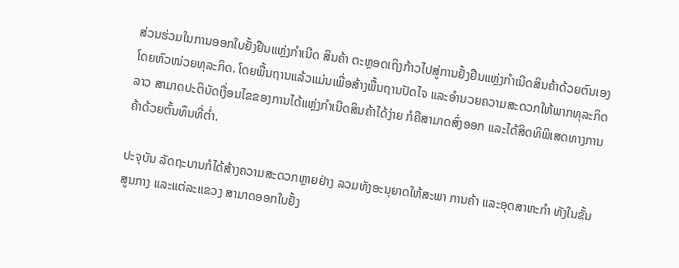ສ່ວນຮ່ວມໃນການອອກໃບຢັ້ງຢືນແຫຼ່ງກຳເນີດ ສິນຄ້າ ຕະຫຼອດເຖິງກ້າວໄປສູ່ການຢັ້ງຢືນແຫຼ່ງກຳເນີດສິນຄ້າດ້ວຍຕົນເອງໂດຍຫົວໜ່ວຍທຸລະກິດ. ໂດຍພື້ນຖານແລ້ວແມ່ນເພື່ອສ້າງພື້ນຖານປັດໄຈ ແລະອຳນວຍຄວາມສະດວກໃຫ້ພາກທຸລະກິດລາວ ສາມາດປະຕິບັດເງື່ອນໄຂຂອງການໄດ້ແຫຼ່ງກຳເນີດສິນຄ້າໄດ້ງ່າຍ ກໍຄືສາມາດສົ່ງອອກ ແລະໄດ້ສິດທິພິເສດທາງການຄ້າດ້ວຍຕົ້ນທຶນທີ່ຕໍ່າ.

ປະຈຸບັນ ລັດຖະບານກໍໄດ້ສ້າງຄວາມສະດວກຫຼາຍຢ່າງ ລວມທັງອະນຸຍາດໃຫ້ສະພາ ການຄ້າ ແລະອຸດສາຫະກຳ ທັງໃນຂັ້ນສູນກາງ ແລະແຕ່ລະແຂວງ ສາມາດອອກໃບຢັ້ງ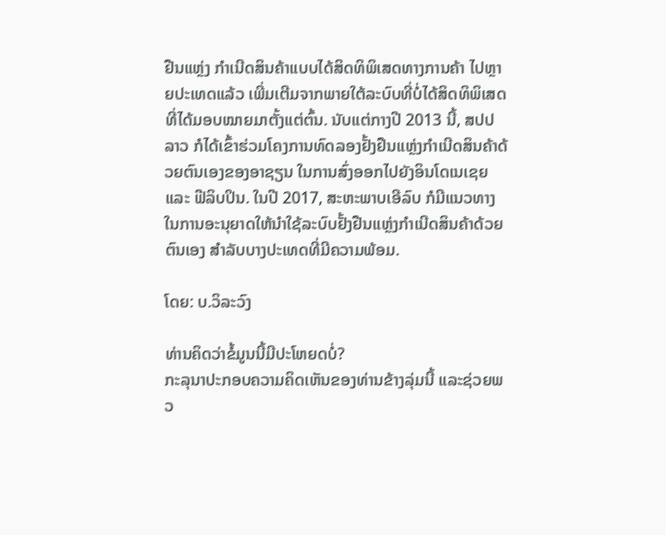ຢືນແຫຼ່ງ ກຳເນີດສິນຄ້າແບບໄດ້ສິດທິພິເສດທາງການຄ້າ ໄປຫຼາຍປະເທດແລ້ວ ເພີ່ມເຕີມຈາກພາຍໃຕ້ລະບົບທີ່ບໍ່ໄດ້ສິດທິພິເສດ ທີ່ໄດ້ມອບໝາຍມາຕັ້ງແຕ່ຕົ້ນ. ນັບແຕ່ກາງປີ 2013 ນີ້, ສປປ ລາວ ກໍໄດ້ເຂົ້າຮ່ວມໂຄງການທົດລອງຢັ້ງຢືນແຫຼ່ງກຳເນີດສິນຄ້າດ້ວຍຕົນເອງຂອງອາຊຽນ ໃນການສົ່ງອອກໄປຍັງອິນໂດເນເຊຍ ແລະ ຟີລິບປິນ. ໃນປີ 2017, ສະຫະພາບເອີລົບ ກໍມີແນວທາງໃນການອະນຸຍາດໃຫ້ນຳໃຊ້ລະບົບຢັ້ງຢືນແຫຼ່ງກຳເນີດສິນຄ້າດ້ວຍຕົນເອງ ສໍາລັບບາງປະເທດທີ່ມີຄວາມພ້ອມ.

ໂດຍ: ບ.ວິລະວົງ

ທ່ານຄິດວ່າຂໍ້ມູນນີ້ມີປະໂຫຍດບໍ່?
ກະລຸນາປະກອບຄວາມຄິດເຫັນຂອງທ່ານຂ້າງລຸ່ມນີ້ ແລະຊ່ວຍພວ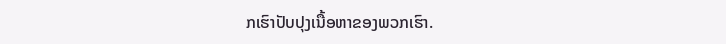ກເຮົາປັບປຸງເນື້ອຫາຂອງພວກເຮົາ.